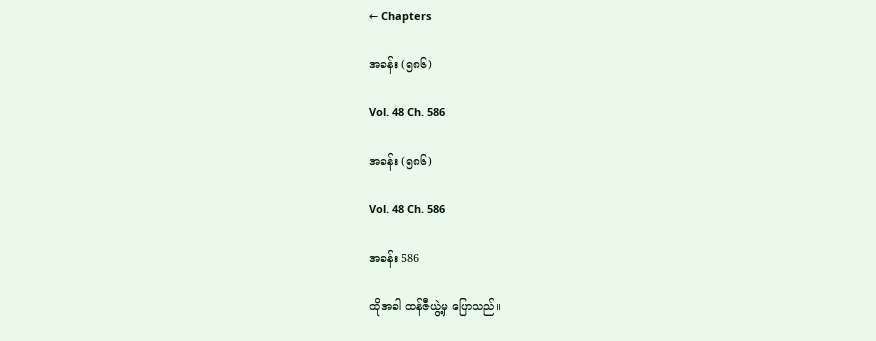← Chapters

အခန်း (၅၈၆)

Vol. 48 Ch. 586

အခန်း (၅၈၆)

Vol. 48 Ch. 586

အခန်း 586

ထိုအခါ ထန်ဇီယွဲ့မှ ပြောသည်။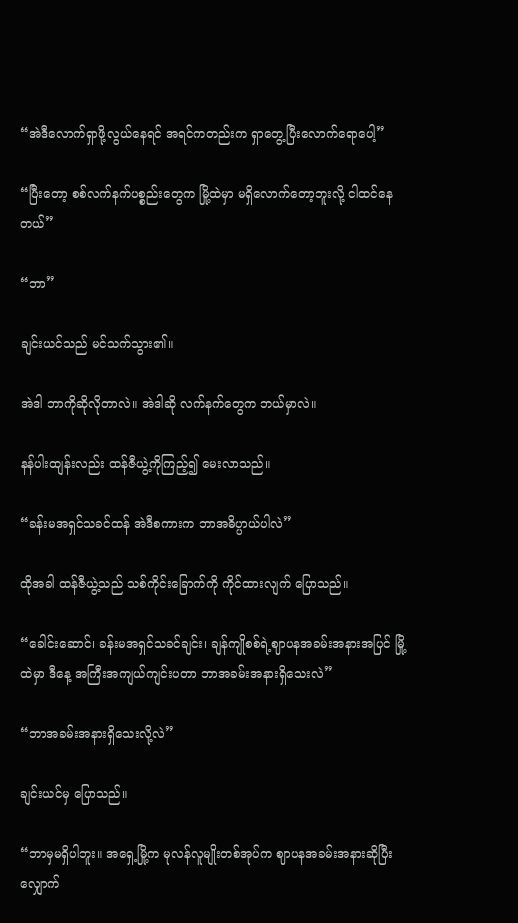“အဲဒီလောက်ရှာဖို့လွယ်နေရင် အရင်ကတည်းက ရှာတွေ့ပြီးလောက်ရောပေါ့”

“ပြီးတော့ စစ်လက်နက်ပစ္စည်းတွေက မြို့ထဲမှာ မရှိလောက်တော့ဘူးလို့ ငါထင်နေတယ်”

“ဘာ”

ချင်းယင်သည် မင်သက်သွား၏။

အဲဒါ ဘာကိုဆိုလိုတာလဲ။ အဲဒါဆို လက်နက်တွေက ဘယ်မှာလဲ။

နန်ပါးထျန်းလည်း ထန်ဇီယွဲ့ကိုကြည့်၍ မေးလာသည်။

“ခန်းမအရှင်သခင်ထန် အဲဒီစကားက ဘာအဓိပ္ပာယ်ပါလဲ”

ထိုအခါ ထန်ဇီယွဲ့သည် သစ်ကိုင်းခြောက်ကို ကိုင်ထားလျက် ပြောသည်။

“ခေါင်းဆောင်၊ ခန်းမအရှင်သခင်ချင်း၊ ချန်ကျိုစစ်ရဲ့ဈာပနအခမ်းအနားအပြင် မြို့ထဲမှာ ဒီနေ့ အကြီးအကျယ်ကျင်းပတာ ဘာအခမ်းအနားရှိသေးလဲ”

“ဘာအခမ်းအနားရှိသေးလို့လဲ”

ချင်းယင်မှ ပြောသည်။

“ဘာမှမရှိပါဘူး။ အရှေ့မြို့က မုလန်လူမျိုးတစ်အုပ်က ဈာပနအခမ်းအနားဆိုပြီး လျှောက်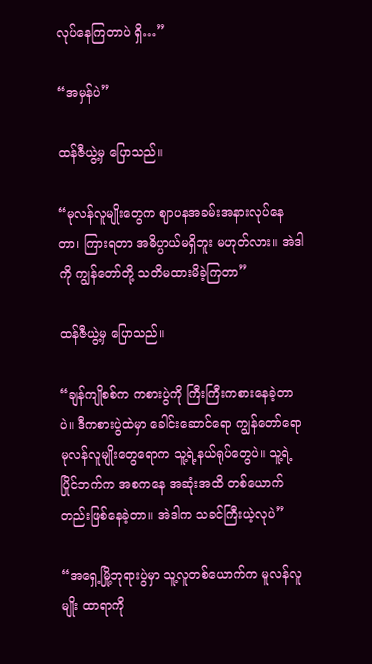လုပ်နေကြတာပဲ ရှိ…”

“အမှန်ပဲ”

ထန်ဇီယွဲ့မှ ပြောသည်။

“မုလန်လူမျိုးတွေက ဈာပနအခမ်းအနားလုပ်နေတာ၊ ကြားရတာ အဓိပ္ပာယ်မရှိဘူး မဟုတ်လား။ အဲဒါကို ကျွန်တော်တို့ သတိမထားမိခဲ့ကြတာ”

ထန်ဇီယွဲ့မှ ပြောသည်။

“ချန်ကျိုစစ်က ကစားပွဲကို ကြီးကြီးကစားနေခဲ့တာပဲ။ ဒီကစားပွဲထဲမှာ ခေါင်းဆောင်ရော ကျွန်တော်ရော မုလန်လူမျိုးတွေရောက သူ့ရဲ့နယ်ရုပ်တွေပဲ။ သူ့ရဲ့ပြိုင်ဘက်က အစကနေ အဆုံးအထိ တစ်ယောက်တည်းဖြစ်နေခဲ့တာ။ အဲဒါက သခင်ကြီးယဲ့လုပဲ”

“အရှေ့မြို့ဘုရားပွဲမှာ သူ့လူတစ်ယောက်က မူလန်လူမျိုး ထာရာကို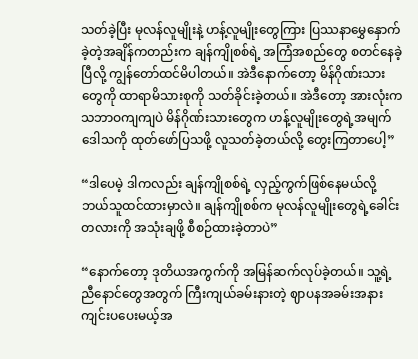သတ်ခဲ့ပြီး မုလန်လူမျိုးနဲ့ ဟန့်လူမျိုးတွေကြား ပြဿနာမွှေနှောက်ခဲ့တဲ့အချိန်ကတည်းက ချန်ကျိုစစ်ရဲ့ အကြံအစည်တွေ စတင်နေခဲ့ပြီလို့ ကျွန်တော်ထင်မိပါတယ်။ အဲဒီနောက်တော့ မိန်ဂိုဏ်းသားတွေကို ထာရာမိသားစုကို သတ်ခိုင်းခဲ့တယ်။ အဲဒီတော့ အားလုံးက သဘာဝကျကျပဲ မိန်ဂိုဏ်းသားတွေက ဟန့်လူမျိုးတွေရဲ့အမျက်ဒေါသကို ထုတ်ဖော်ပြသဖို့ လူသတ်ခဲ့တယ်လို့ တွေးကြတာပေါ့”

“ဒါပေမဲ့ ဒါကလည်း ချန်ကျိုစစ်ရဲ့ လှည့်ကွက်ဖြစ်နေမယ်လို့ ဘယ်သူထင်ထားမှာလဲ။ ချန်ကျိုစစ်က မုလန်လူမျိုးတွေရဲ့ခေါင်းတလားကို အသုံးချဖို့ စီစဉ်ထားခဲ့တာပဲ”

“နောက်တော့ ဒုတိယအကွက်ကို အမြန်ဆက်လုပ်ခဲ့တယ်။ သူ့ရဲ့ညီနောင်တွေအတွက် ကြီးကျယ်ခမ်းနားတဲ့ ဈာပနအခမ်းအနားကျင်းပပေးမယ့်အ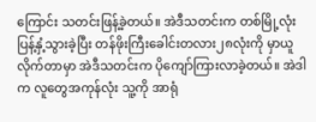ကြောင်း သတင်းဖြန့်ခဲ့တယ်။ အဲဒီသတင်းက တစ်မြို့လုံးပြန့်နှံ့သွားခဲ့ပြီး တန်ဖိုးကြီးခေါင်းတလား၂၈လုံးကို မှာယူလိုက်တာမှာ အဲဒီသတင်းက ပိုကျော်ကြားလာခဲ့တယ်။ အဲဒါက လူတွေအကုန်လုံး သူ့ကို အာရုံ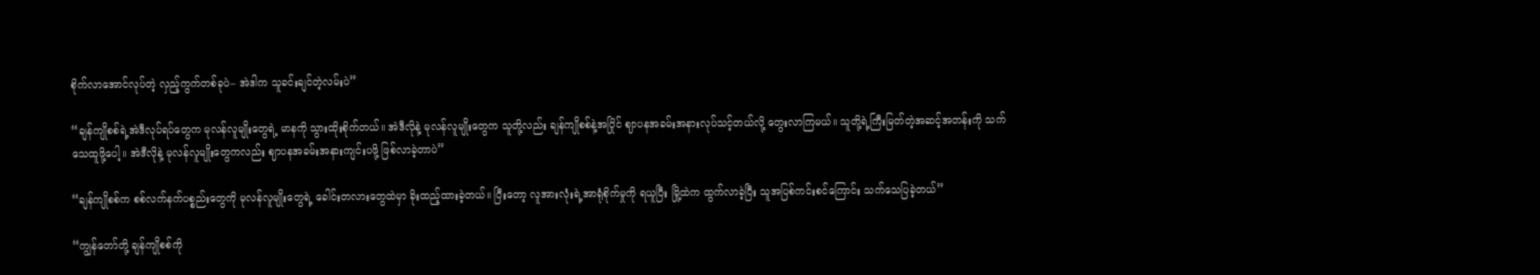စိုက်‌လာအောင်လုပ်တဲ့ လှည့်ကွက်တစ်ခုပဲ– အဲဒါက သူခင်းချင်တဲ့လမ်းပဲ”

“ချန်ကျိုစစ်ရဲ့အဲဒီလုပ်ရပ်တွေက မုလန်လူမျိုးတွေရဲ့ မာနကို သွားထိုးစိုက်တယ်။ အဲဒီလိုနဲ့ မုလန်လူမျိုးတွေက သူတို့လည်း ချန်ကျိုစစ်နဲ့အပြိုင် ဈာပနအခမ်းအနားလုပ်သင့်တယ်လို့ တွေးလာကြမယ်။ သူတို့ရဲ့ကြီးမြတ်တဲ့အဆင့်အတန်းကို သက်သေထူဖို့ပေါ့။ အဲဒီလိုနဲ့ မုလန်လူမျိုးတွေကလည်း ဈာပနအခမ်းအနားကျင်းပဖို့ ဖြစ်လာခဲ့တာပဲ”

“ချန်ကျိုစစ်က စစ်လက်နက်ပစ္စည်းတွေကို မုလန်လူမျိုးတွေရဲ့ ခေါင်းတလားတွေထဲမှာ ခိုးထည့်ထားခဲ့တယ်။ ပြီးတော့ လူအားလုံးရဲ့အာရုံစိုက်မှုကို ရယူပြီး မြို့ထဲက ထွက်လာခဲ့ပြီး သူအပြစ်ကင်းစင်ကြောင်း သက်သေပြခဲ့တယ်”

“ကျွန်တော်တို့ ချန်ကျိုစစ်ကို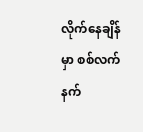လိုက်နေချိန်မှာ စစ်လက်နက်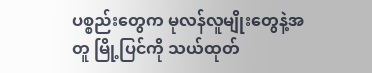ပစ္စည်းတွေက မုလန်လူမျိုးတွေနဲ့အတူ မြို့ပြင်ကို သယ်ထုတ်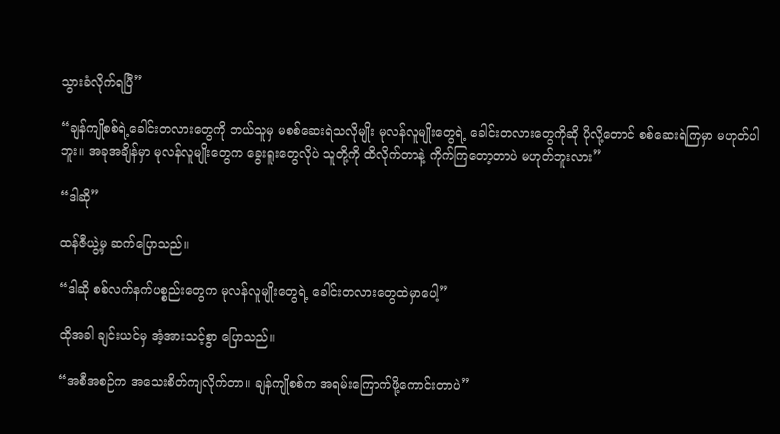သွားခံလိုက်ရပြီ”

“ချန်ကျိုစစ်ရဲ့ခေါင်းတလားတွေကို ဘယ်သူမှ မစစ်ဆေးရဲသလိုမျိုး မုလန်လူမျိုးတွေရဲ့ ခေါင်းတလားတွေကိုဆို ပိုလို့တောင် စစ်ဆေးရဲကြမှာ မဟုတ်ပါဘူး။ အခုအချိန်မှာ မုလန်လူမျိုးတွေက ခွေးရူးတွေလိုပဲ သူတို့ကို ထိလိုက်တာနဲ့ ကိုက်ကြတော့တာပဲ မဟုတ်ဘူးလား”

“ဒါဆို”

ထန်ဇီယွဲ့မှ ဆက်ပြောသည်။

“ဒါဆို စစ်လက်နက်ပစ္စည်းတွေက မုလန်လူမျိုးတွေရဲ့ ခေါင်းတလားတွေထဲမှာပေါ့”

ထိုအခါ ချင်းယင်မှ အံ့အားသင့်စွာ ပြောသည်။

“အစီအစဉ်က ‌အ‌သေးစိတ်ကျလိုက်တာ။ ချန်ကျိုစစ်က အရမ်းကြောက်ဖို့ကောင်းတာပဲ”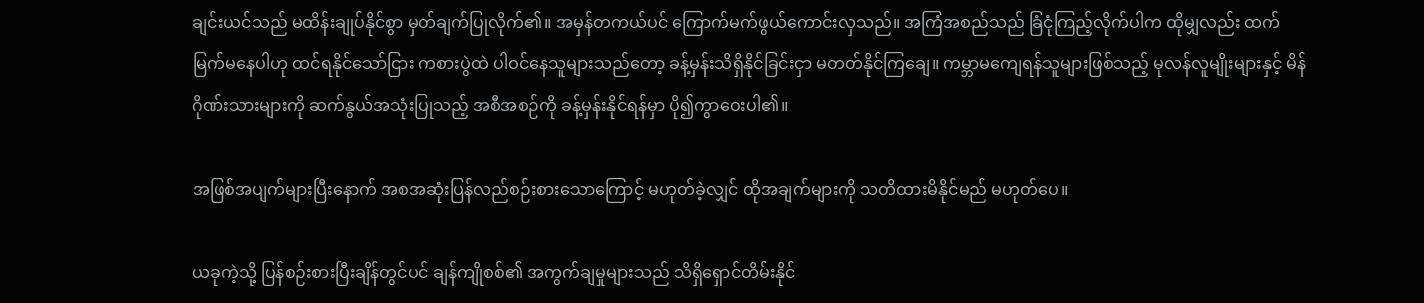ချင်းယင်သည် မထိန်းချုပ်နိုင်စွာ မှတ်ချက်ပြုလိုက်၏။ အမှန်တကယ်ပင် ကြောက်မက်ဖွယ်ကောင်းလှသည်။ အကြံအစည်သည် ခြံငုံကြည့်လိုက်ပါက ထိုမျှလည်း ထက်မြက်မနေပါဟု ထင်ရနိုင်သော်ငြား ကစားပွဲထဲ ပါဝင်နေသူများသည်တော့ ခန့်မှန်းသိရှိနိုင်ခြင်းငှာ မတတ်နိုင်ကြချေ။ ကမ္ဘာမကျေရန်သူများဖြစ်သည့် မုလန်လူမျိုးများနှင့် မိန်ဂိုဏ်းသားများကို ဆက်နွယ်အသုံးပြုသည့် အစီအစဉ်ကို ခန့်မှန်းနိုင်ရန်မှာ ပို၍ကွာဝေးပါ၏။

အဖြစ်အပျက်များပြီးနောက် အစအဆုံးပြန်လည်စဉ်းစားသောကြောင့် မဟုတ်ခဲ့လျှင် ထိုအချက်များကို သတိထားမိနိုင်မည် မဟုတ်ပေ။

ယခုကဲ့သို့ ပြန်စဉ်းစားပြီးချိန်တွင်ပင် ချန်ကျိုစစ်၏ အကွက်ချမှုများသည် သိရှိရှောင်တိမ်းနိုင်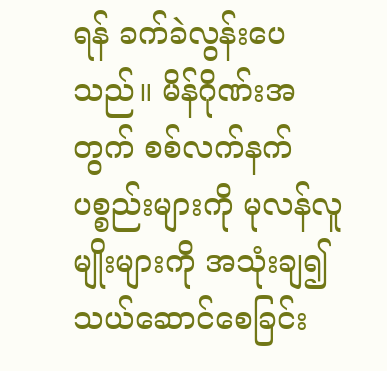ရန် ခက်ခဲလွန်းပေသည်။ မိန်ဂိုဏ်းအတွက် စစ်လက်နက်ပစ္စည်းများကို မုလန်လူမျိုးများကို အသုံးချ၍ သယ်ဆောင်စေခြင်း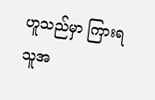ဟူသည်မှာ ကြားရသူအ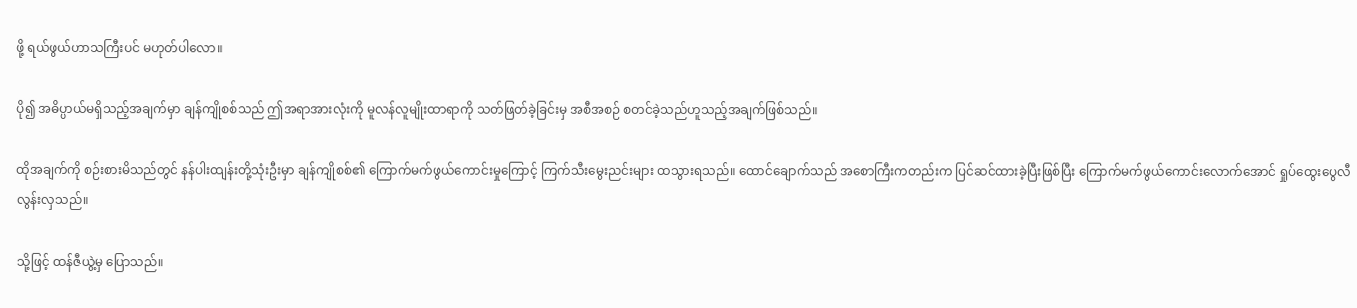ဖို့ ရယ်ဖွယ်ဟာသကြီးပင် မဟုတ်ပါလော။

ပို၍ အဓိပ္ပာယ်မရှိသည့်အချက်မှာ ချန်ကျိုစစ်သည် ဤအရာအားလုံးကို မူလန်လူမျိုးထာရာကို သတ်ဖြတ်ခဲ့ခြင်းမှ အစီအစဉ် စတင်ခဲ့သည်ဟူသည့်အချက်ဖြစ်သည်။

ထိုအချက်ကို စဉ်းစားမိသည်တွင် နန်ပါးထျန်းတို့သုံးဦးမှာ ချန်ကျိုစစ်၏ ကြောက်မက်ဖွယ်ကောင်းမှုကြောင့် ကြက်သီးမွေးညင်းများ ထသွားရသည်။ ထောင်ချောက်သည် အစောကြီးကတည်းက ပြင်ဆင်ထားခဲ့ပြီးဖြစ်ပြီး ကြောက်မက်ဖွယ်ကောင်းလောက်အောင် ရှုပ်ထွေးပွေလီလွန်းလှသည်။

သို့ဖြင့် ထန်ဇီယွဲ့မှ ပြောသည်။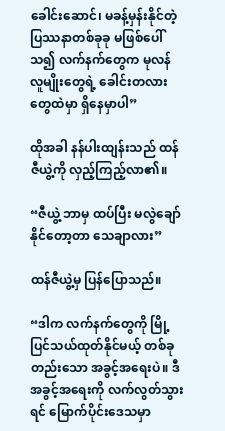ခေါင်းဆောင်၊ မခန့်မှန်းနိုင်တဲ့ ပြဿနာတစ်ခုခု မဖြစ်ပေါ်သ၍ လက်နက်တွေက မုလန်လူမျိုးတွေရဲ့ ခေါင်းတလားတွေထဲမှာ ရှိနေမှာပါ”

ထိုအခါ နန်ပါးထျန်းသည် ထန်ဇီယွဲ့ကို လှည့်ကြည့်လာ၏။

“ဇီယွဲ့ ဘာမှ ထပ်ပြီး မလွဲချော်နိုင်တော့တာ သေချာလား”

ထန်ဇီယွဲ့မှ ပြန်ပြောသည်။

“ဒါက လက်နက်တွေကို မြို့ပြင်သယ်ထုတ်နိုင်မယ့် တစ်ခုတည်းသော အခွင့်အရေးပဲ။ ဒီအခွင့်အရေးကို လက်လွတ်သွားရင် မြောက်ပိုင်းဒေသမှာ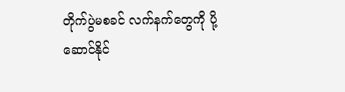တိုက်ပွဲမစခင် လက်နက်တွေကို ပို့ဆောင်နိုင်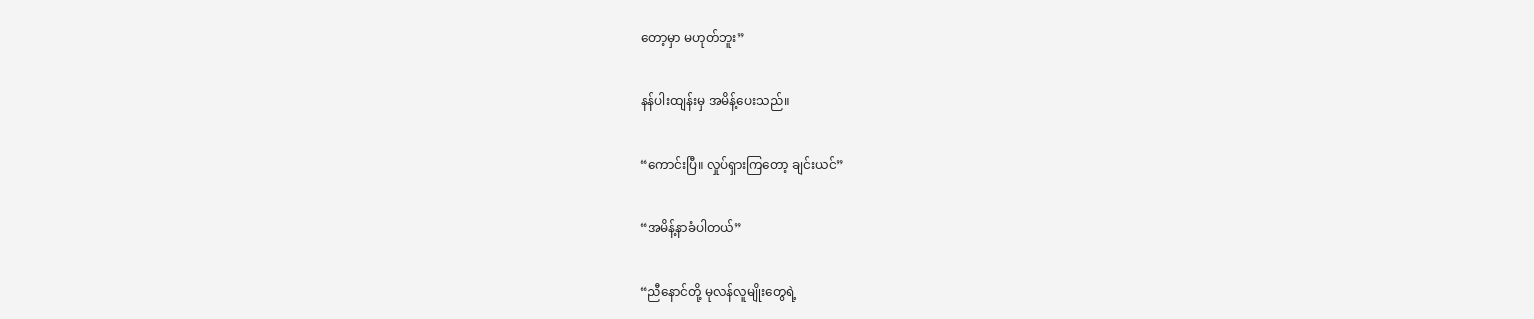တော့မှာ မဟုတ်ဘူး”

နန်ပါးထျန်းမှ အမိန့်ပေးသည်။

“ကောင်းပြီ။ လှုပ်ရှားကြတော့ ချင်းယင်”

“အမိန့်နာခံပါတယ်”

“ညီနောင်တို့ မုလန်လူမျိုးတွေရဲ့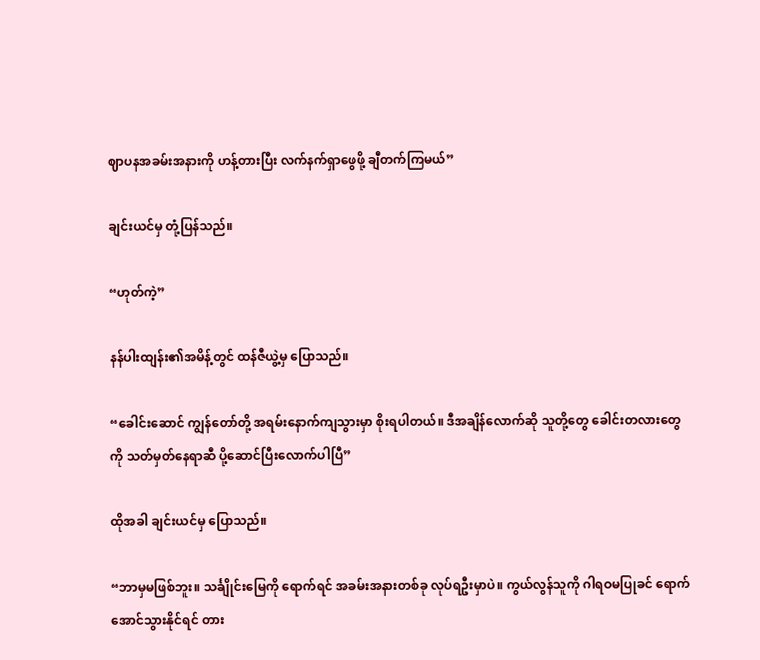ဈာပနအခမ်းအနားကို ဟန့်တားပြီး လက်နက်ရှာဖွေဖို့ ချီတက်ကြမယ်”

ချင်းယင်မှ တုံ့ပြန်သည်။

“ဟုတ်ကဲ့”

နန်ပါးထျန်း၏အမိန့်တွင် ထန်ဇီယွဲ့မှ ပြောသည်။

“ခေါင်းဆောင် ကျွန်တော်တို့ အရမ်းနောက်ကျသွားမှာ စိုးရပါတယ်။ ဒီအချိန်လောက်ဆို သူတို့တွေ ခေါင်းတလားတွေကို ‌သတ်မှတ်နေရာဆီ ပို့ဆောင်ပြီးလောက်ပါပြီ”

ထိုအခါ ချင်းယင်မှ ပြောသည်။

“ဘာမှမဖြစ်ဘူး။ သင်္ချိုင်း‌မြေကို ရောက်ရင် အခမ်းအနားတစ်ခု လုပ်ရဦးမှာပဲ။ ကွယ်လွန်သူကို ဂါရဝမပြုခင် ရောက်အောင်သွားနိုင်ရင် တား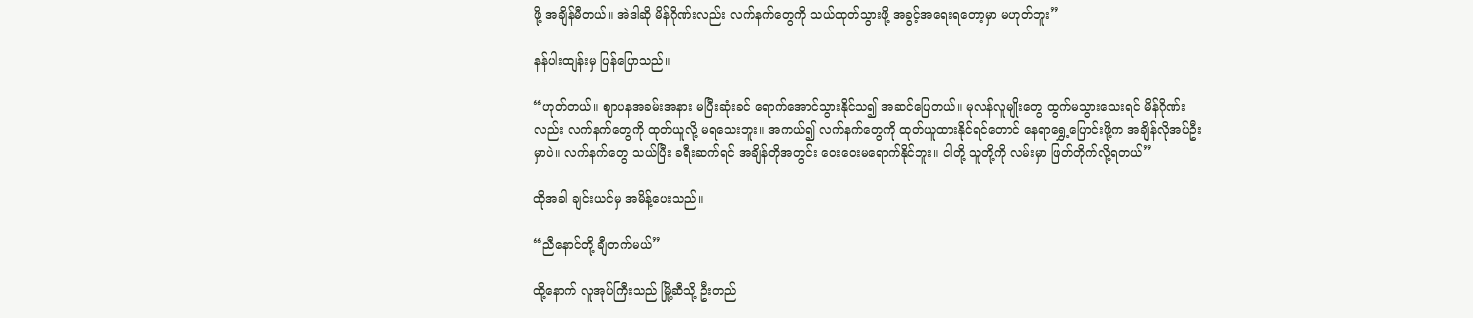ဖို့ အချိန်မီတယ်။ အဲဒါဆို မိန်ဂိုဏ်းလည်း လက်နက်တွေကို သယ်ထုတ်သွားဖို့ အခွင့်အရေးရတော့မှာ မဟုတ်ဘူး”

နန်ပါးထျန်းမှ ပြန်ပြောသည်။

“ဟုတ်တယ်။ ဈာပနအခမ်းအနား မပြီးဆုံးခင် ရောက်အောင်သွားနိုင်သ၍ အဆင်ပြေတယ်။ မုလန်လူမျိုးတွေ ထွက်မသွားသေးရင် မိန်ဂိုဏ်းလည်း လက်နက်တွေကို ထုတ်ယူလို့ မရသေးဘူး။ အကယ်၍ လက်နက်တွေကို ထုတ်ယူထားနိုင်ရင်တောင် နေရာရွှေ့ပြောင်းဖို့က အချိန်လိုအပ်ဦးမှာပဲ။ လက်နက်တွေ သယ်ပြီး ခရီးဆက်ရင် အချိန်တိုအတွင်း ဝေးဝေးမရောက်နိုင်ဘူး။ ငါတို့ သူတို့ကို လမ်းမှာ ဖြတ်တိုက်လို့ရတယ်”

ထိုအခါ ချင်းယင်မှ အမိန့်ပေးသည်။

“ညီနောင်တို့ ချီတက်မယ်”

ထို့နောက် လူအုပ်ကြီးသည် မြို့ဆီသို့ ဦးတည်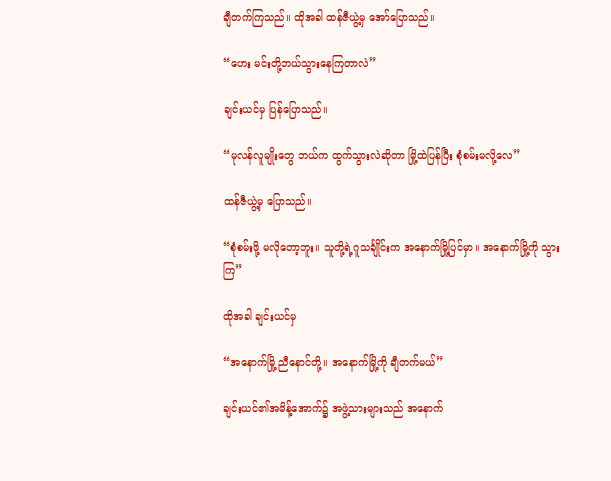ချီတက်ကြသည်။ ထိုအခါ ထန်ဇီယွဲ့မှ အော်ပြောသည်။

“ဟေး မင်းတို့ဘယ်သွားနေကြတာလဲ”

ချင်းယင်မှ ပြန်ပြောသည်။

“မုလန်လူမျိုးတွေ ဘယ်က ထွက်သွားလဲဆိုတာ မြို့ထဲပြန်ပြီး စုံစမ်းမလို့လေ”

ထန်ဇီယွဲ့မှ ပြောသည်။

“စုံစမ်းဖို့ မလိုတော့ဘူး။ သူတို့ရဲ့ဂူသင်္ချိုင်းက အနောက်မြို့ပြင်မှာ။ အနောက်မြို့ကို သွားကြ”

ထိုအခါ ချင်းယင်မှ

“အနောက်မြို့ ညီနောင်တို့။ အနောက်မြို့ကို ချီတက်မယ်”

ချင်းယင်၏အမိန့်အောက်၌ အဖွဲ့သားများသည် အနောက်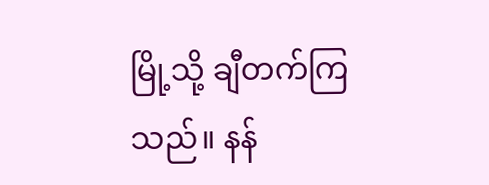မြို့သို့ ချီတက်ကြသည်။ နန်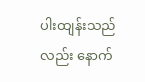ပါးထျန်းသည်လည်း နောက်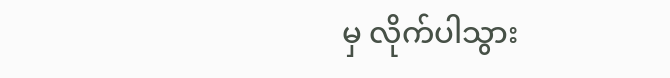မှ လိုက်ပါသွား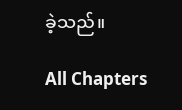ခဲ့သည်။

All Chapters